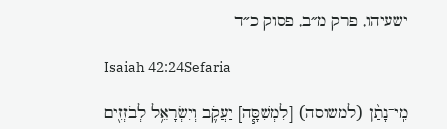ישעיהו, פרק מ״ב, פסוק כ״ד

Isaiah 42:24Sefaria

מִֽי־נָתַ֨ן (למשוסה) [לִמְשִׁסָּ֧ה] יַעֲקֹ֛ב וְיִשְׂרָאֵ֥ל לְבֹזְזִ֖ים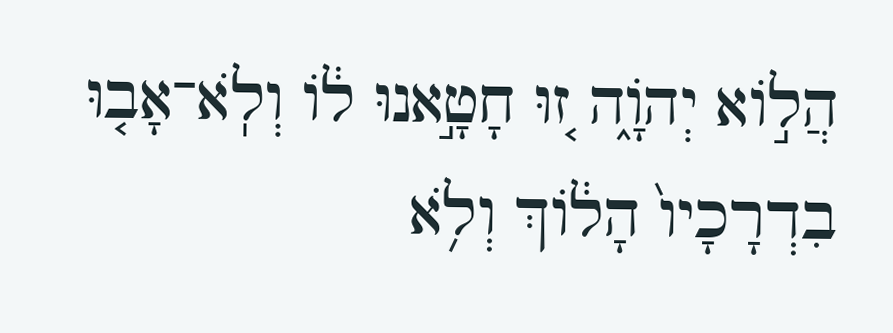הֲל֣וֹא יְהֹוָ֑ה ז֚וּ חָטָ֣אנוּ ל֔וֹ וְלֹֽא־אָב֤וּ בִדְרָכָיו֙ הָל֔וֹךְ וְלֹ֥א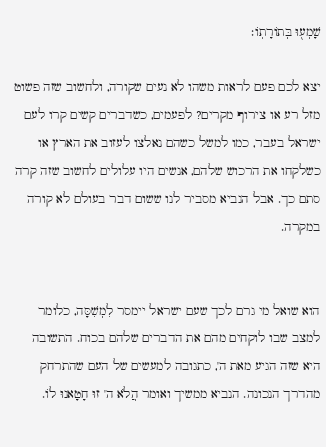שָׁמְע֖וּ בְּתוֹרָתֽוֹ׃

יצא לכם פעם לראות משהו לא נעים שקורה, ולחשוב שזה פשוט מזל רע או צירוף מקרים? לפעמים, כשדברים קשים קרו לעם ישראל בעבר, כמו למשל כשהם נאלצו לעזוב את הארץ או כשלקחו את הרכוש שלהם, אנשים היו עלולים לחשוב שזה קרה סתם כך. אבל הנביא מסביר לנו ששום דבר בעולם לא קורה במקרה.


הוא שואל מי גרם לכך שעם ישראל יימסר לִמְשִׁסָּה, כלומר למצב שבו לוקחים מהם את הדברים שלהם בכוח. התשובה היא שזה הגיע מאת ה', כתגובה למעשים של העם שהתרחק מהדרך הנכונה. הנביא ממשיך ואומר הֲלֹא ה' זוּ חָטָאנוּ לוֹ.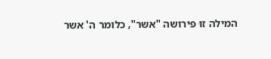המילה זוּ פירושה "אשר", כלומר ה' אשר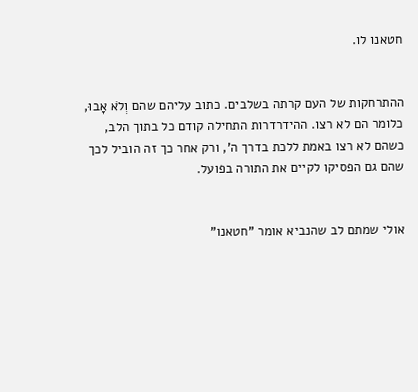חטאנו לו.


ההתרחקות של העם קרתה בשלבים. כתוב עליהם שהם וְלֹא אָבוּ, כלומר הם לא רצו. ההידרדרות התחילה קודם כל בתוך הלב, כשהם לא רצו באמת ללכת בדרך ה', ורק אחר כך זה הוביל לכך שהם גם הפסיקו לקיים את התורה בפועל.


אולי שמתם לב שהנביא אומר "חטאנו"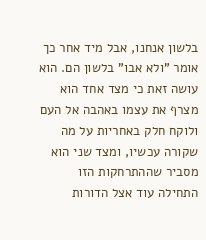בלשון אנחנו, אבל מיד אחר כך אומר "ולא אבו" בלשון הם. הוא עושה זאת כי מצד אחד הוא מצרף את עצמו באהבה אל העם ולוקח חלק באחריות על מה שקורה עכשיו, ומצד שני הוא מסביר שההתרחקות הזו התחילה עוד אצל הדורות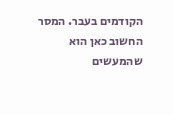הקודמים בעבר. המסר החשוב כאן הוא שהמעשים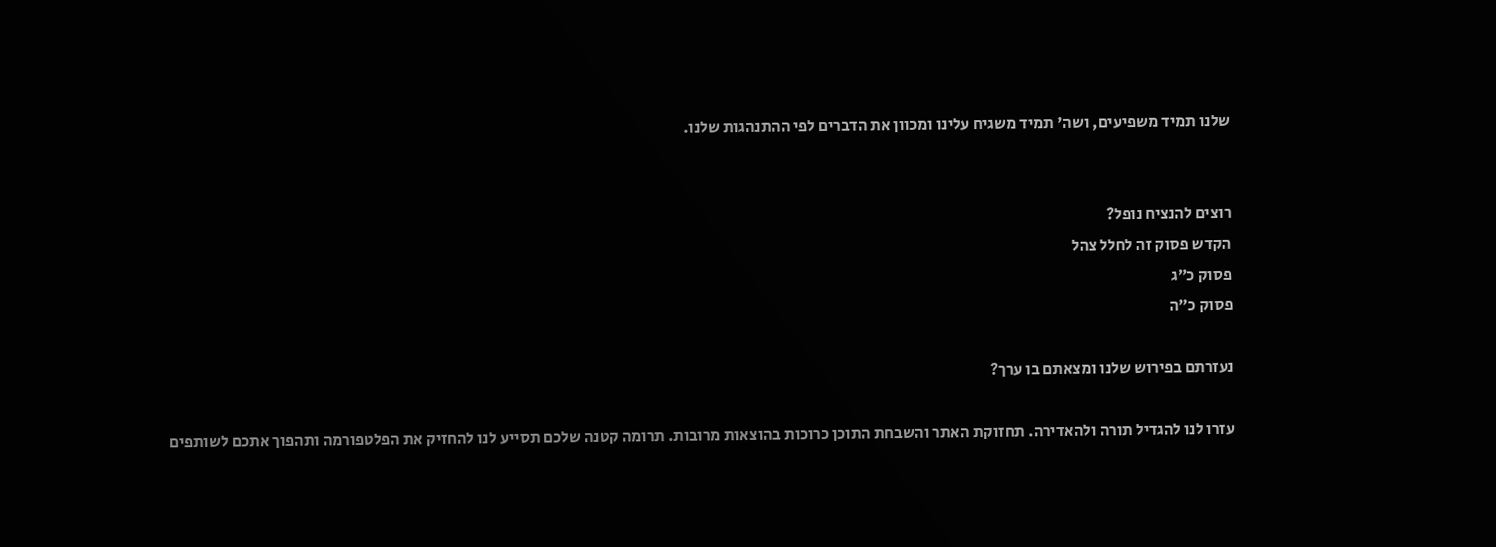שלנו תמיד משפיעים, ושה' תמיד משגיח עלינו ומכוון את הדברים לפי ההתנהגות שלנו.


רוצים להנציח נופל?
הקדש פסוק זה לחלל צהל
פסוק כ״ג
פסוק כ״ה

נעזרתם בפירוש שלנו ומצאתם בו ערך?

עזרו לנו להגדיל תורה ולהאדירה. תחזוקת האתר והשבחת התוכן כרוכות בהוצאות מרובות. תרומה קטנה שלכם תסייע לנו להחזיק את הפלטפורמה ותהפוך אתכם לשותפים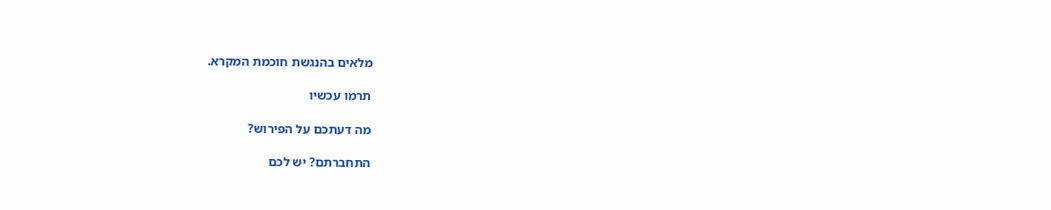מלאים בהנגשת חוכמת המקרא.

תרמו עכשיו

מה דעתכם על הפירוש?

התחברתם? יש לכם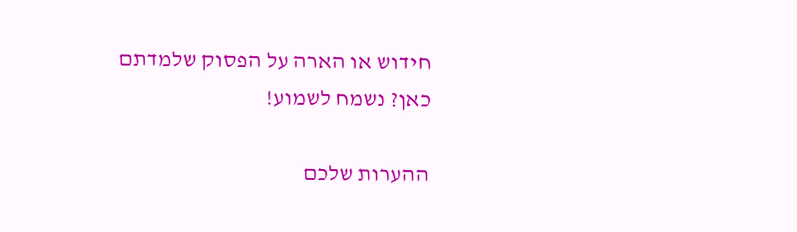חידוש או הארה על הפסוק שלמדתם כאן? נשמח לשמוע!

ההערות שלכם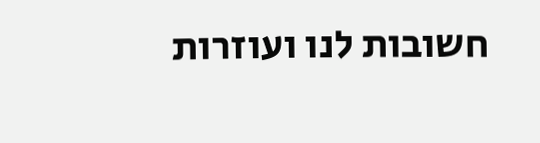חשובות לנו ועוזרות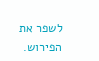לשפר את הפירוש.